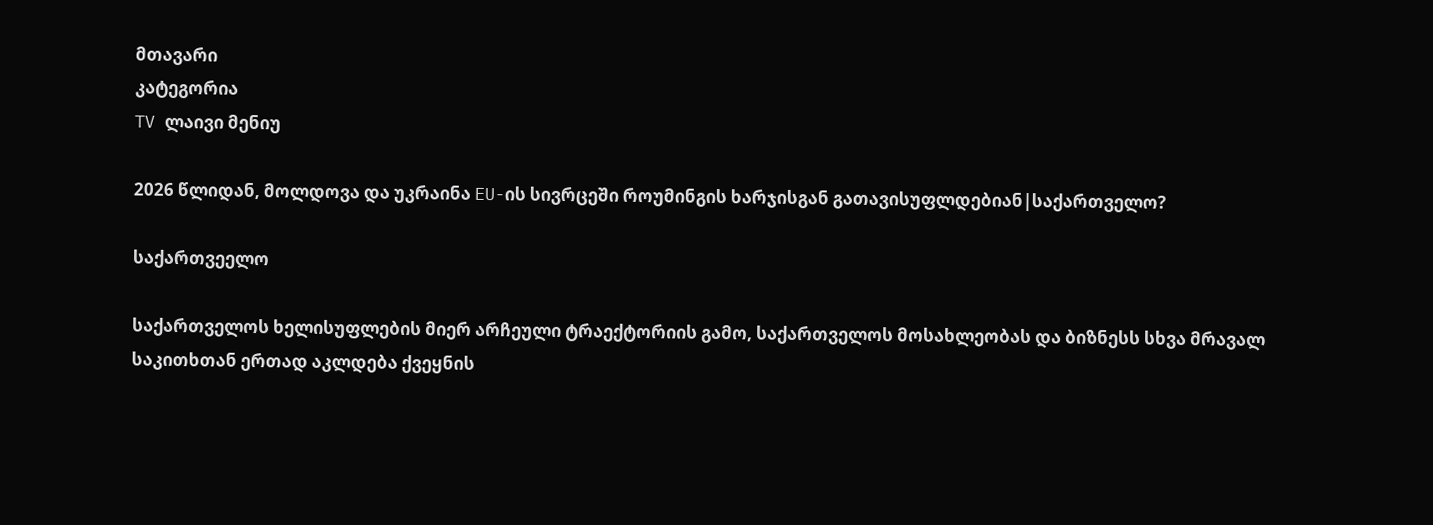მთავარი
კატეგორია
TV ლაივი მენიუ

2026 წლიდან, მოლდოვა და უკრაინა EU-ის სივრცეში როუმინგის ხარჯისგან გათავისუფლდებიან|საქართველო?

საქართვეელო

საქართველოს ხელისუფლების მიერ არჩეული ტრაექტორიის გამო, საქართველოს მოსახლეობას და ბიზნესს სხვა მრავალ საკითხთან ერთად აკლდება ქვეყნის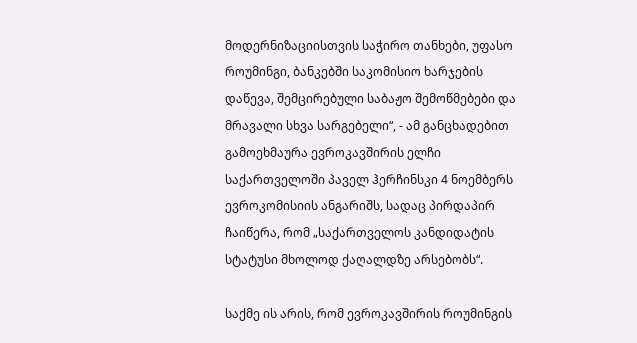მოდერნიზაციისთვის საჭირო თანხები, უფასო როუმინგი, ბანკებში საკომისიო ხარჯების დაწევა, შემცირებული საბაჟო შემოწმებები და მრავალი სხვა სარგებელი“, - ამ განცხადებით გამოეხმაურა ევროკავშირის ელჩი საქართველოში პაველ ჰერჩინსკი 4 ნოემბერს ევროკომისიის ანგარიშს, სადაც პირდაპირ ჩაიწერა, რომ „საქართველოს კანდიდატის სტატუსი მხოლოდ ქაღალდზე არსებობს“.

საქმე ის არის, რომ ევროკავშირის როუმინგის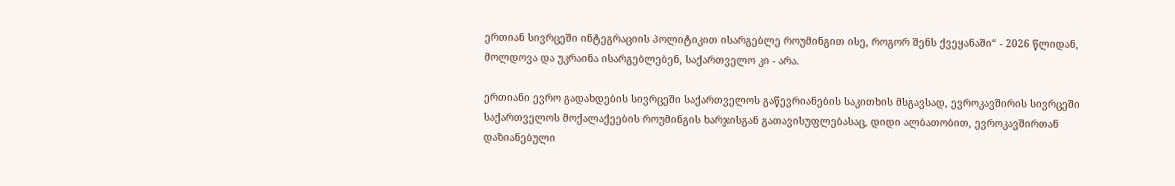ერთიან სივრცეში ინტეგრაციის პოლიტიკით ისარგებლე როუმინგით ისე, როგორ შენს ქვეყანაში“ - 2026 წლიდან, მოლდოვა და უკრაინა ისარგებლებენ, საქართველო კი - არა.

ერთიანი ევრო გადახდების სივრცეში საქართველოს გაწევრიანების საკითხის მსგავსად, ევროკავშირის სივრცეში საქართველოს მოქალაქეების როუმინგის ხარჯისგან გათავისუფლებასაც, დიდი ალბათობით, ევროკავშირთან დაზიანებული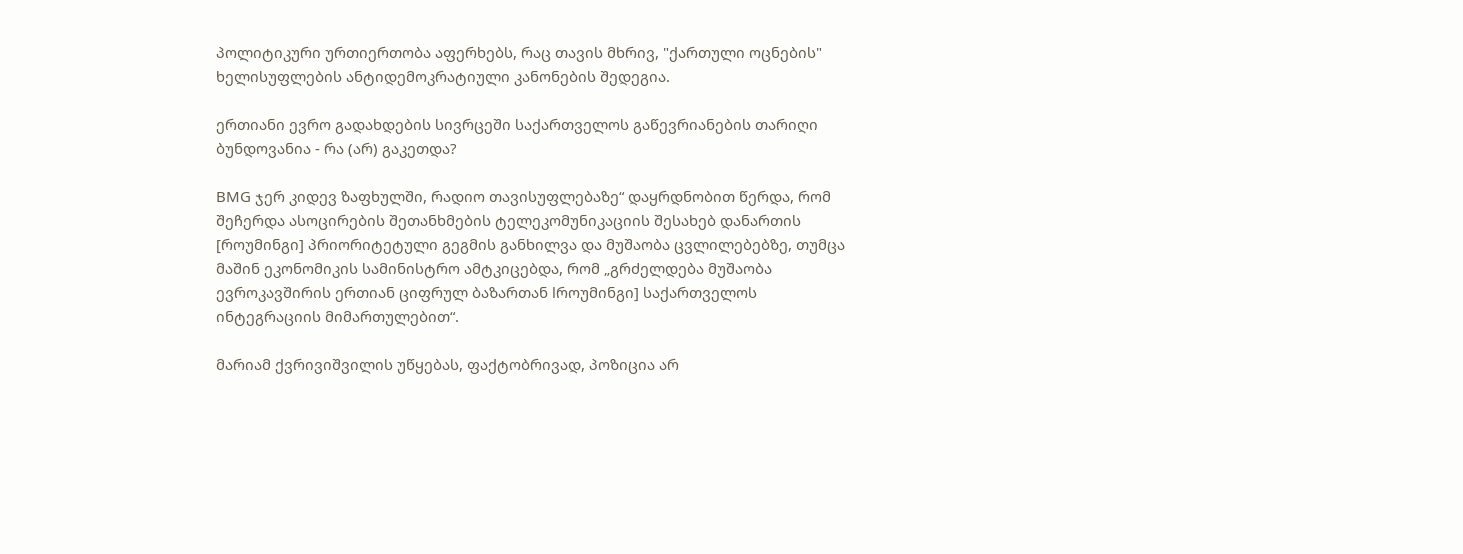პოლიტიკური ურთიერთობა აფერხებს, რაც თავის მხრივ, "ქართული ოცნების" ხელისუფლების ანტიდემოკრატიული კანონების შედეგია.

ერთიანი ევრო გადახდების სივრცეში საქართველოს გაწევრიანების თარიღი ბუნდოვანია - რა (არ) გაკეთდა?

BMG ჯერ კიდევ ზაფხულში, რადიო თავისუფლებაზე“ დაყრდნობით წერდა, რომ შეჩერდა ასოცირების შეთანხმების ტელეკომუნიკაციის შესახებ დანართის [როუმინგი] პრიორიტეტული გეგმის განხილვა და მუშაობა ცვლილებებზე, თუმცა მაშინ ეკონომიკის სამინისტრო ამტკიცებდა, რომ „გრძელდება მუშაობა ევროკავშირის ერთიან ციფრულ ბაზართან lროუმინგი] საქართველოს ინტეგრაციის მიმართულებით“.

მარიამ ქვრივიშვილის უწყებას, ფაქტობრივად, პოზიცია არ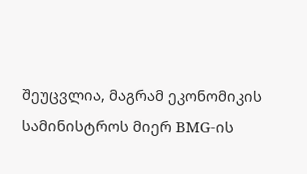შეუცვლია, მაგრამ ეკონომიკის სამინისტროს მიერ BMG-ის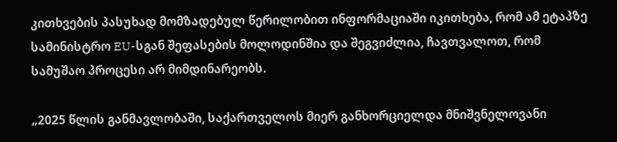კითხვების პასუხად მომზადებულ წერილობით ინფორმაციაში იკითხება, რომ ამ ეტაპზე სამინისტრო EU-სგან შეფასების მოლოდინშია და შეგვიძლია, ჩავთვალოთ, რომ სამუშაო პროცესი არ მიმდინარეობს.

„2025 წლის განმავლობაში, საქართველოს მიერ განხორციელდა მნიშვნელოვანი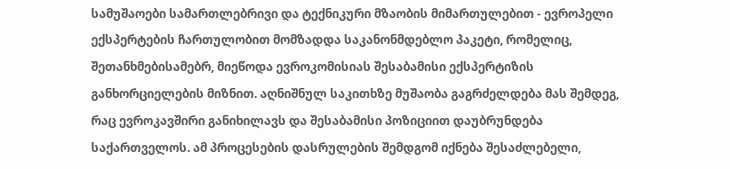სამუშაოები სამართლებრივი და ტექნიკური მზაობის მიმართულებით - ევროპელი ექსპერტების ჩართულობით მომზადდა საკანონმდებლო პაკეტი, რომელიც, შეთანხმებისამებრ, მიეწოდა ევროკომისიას შესაბამისი ექსპერტიზის განხორციელების მიზნით. აღნიშნულ საკითხზე მუშაობა გაგრძელდება მას შემდეგ, რაც ევროკავშირი განიხილავს და შესაბამისი პოზიციით დაუბრუნდება საქართველოს. ამ პროცესების დასრულების შემდგომ იქნება შესაძლებელი,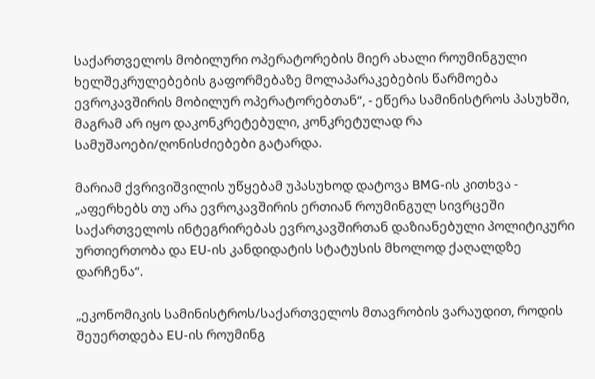საქართველოს მობილური ოპერატორების მიერ ახალი როუმინგული ხელშეკრულებების გაფორმებაზე მოლაპარაკებების წარმოება ევროკავშირის მობილურ ოპერატორებთან“, - ეწერა სამინისტროს პასუხში, მაგრამ არ იყო დაკონკრეტებული, კონკრეტულად რა სამუშაოები/ღონისძიებები გატარდა.

მარიამ ქვრივიშვილის უწყებამ უპასუხოდ დატოვა BMG-ის კითხვა - „აფერხებს თუ არა ევროკავშირის ერთიან როუმინგულ სივრცეში საქართველოს ინტეგრირებას ევროკავშირთან დაზიანებული პოლიტიკური ურთიერთობა და EU-ის კანდიდატის სტატუსის მხოლოდ ქაღალდზე დარჩენა“.

„ეკონომიკის სამინისტროს/საქართველოს მთავრობის ვარაუდით, როდის შეუერთდება EU-ის როუმინგ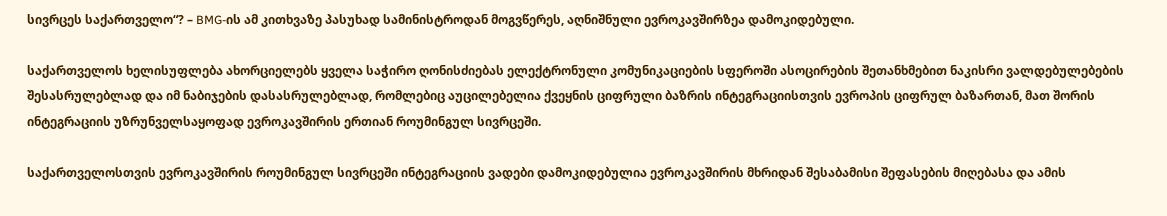სივრცეს საქართველო“? – BMG-ის ამ კითხვაზე პასუხად სამინისტროდან მოგვწერეს, აღნიშნული ევროკავშირზეა დამოკიდებული.

საქართველოს ხელისუფლება ახორციელებს ყველა საჭირო ღონისძიებას ელექტრონული კომუნიკაციების სფეროში ასოცირების შეთანხმებით ნაკისრი ვალდებულებების შესასრულებლად და იმ ნაბიჯების დასასრულებლად, რომლებიც აუცილებელია ქვეყნის ციფრული ბაზრის ინტეგრაციისთვის ევროპის ციფრულ ბაზართან, მათ შორის ინტეგრაციის უზრუნველსაყოფად ევროკავშირის ერთიან როუმინგულ სივრცეში.

საქართველოსთვის ევროკავშირის როუმინგულ სივრცეში ინტეგრაციის ვადები დამოკიდებულია ევროკავშირის მხრიდან შესაბამისი შეფასების მიღებასა და ამის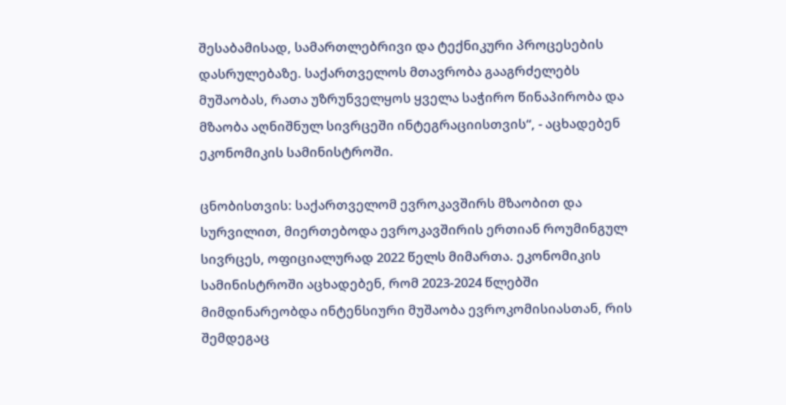შესაბამისად, სამართლებრივი და ტექნიკური პროცესების დასრულებაზე. საქართველოს მთავრობა გააგრძელებს მუშაობას, რათა უზრუნველყოს ყველა საჭირო წინაპირობა და მზაობა აღნიშნულ სივრცეში ინტეგრაციისთვის“, - აცხადებენ ეკონომიკის სამინისტროში.

ცნობისთვის: საქართველომ ევროკავშირს მზაობით და სურვილით, მიერთებოდა ევროკავშირის ერთიან როუმინგულ სივრცეს, ოფიციალურად 2022 წელს მიმართა. ეკონომიკის სამინისტროში აცხადებენ, რომ 2023-2024 წლებში მიმდინარეობდა ინტენსიური მუშაობა ევროკომისიასთან, რის შემდეგაც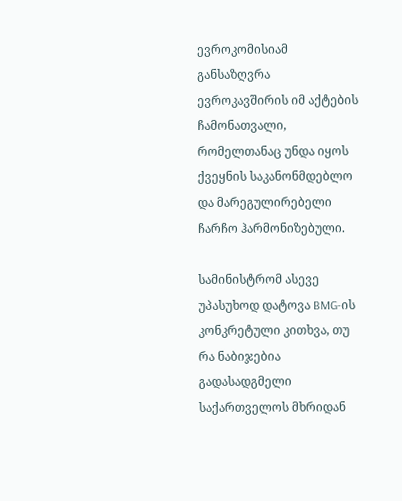ევროკომისიამ განსაზღვრა ევროკავშირის იმ აქტების ჩამონათვალი, რომელთანაც უნდა იყოს ქვეყნის საკანონმდებლო და მარეგულირებელი ჩარჩო ჰარმონიზებული.

სამინისტრომ ასევე უპასუხოდ დატოვა BMG-ის კონკრეტული კითხვა, თუ რა ნაბიჯებია გადასადგმელი საქართველოს მხრიდან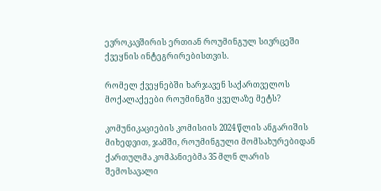ევროკავშირის ერთიან როუმინგულ სივრცეში ქვეყნის ინტეგრირებისთვის.

რომელ ქვეყნებში ხარჯავენ საქართველოს მოქალაქეები როუმინგში ყველაზე მეტს?

კომუნიკაციების კომისიის 2024 წლის ანგარიშის მიხედვით, ჯამში, როუმინგული მომსახურებიდან ქართულმა კომპანიებმა 35 მლნ ლარის შემოსავალი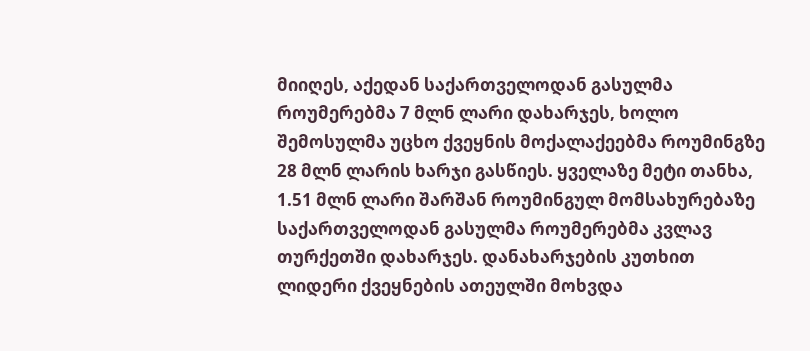მიიღეს, აქედან საქართველოდან გასულმა როუმერებმა 7 მლნ ლარი დახარჯეს, ხოლო შემოსულმა უცხო ქვეყნის მოქალაქეებმა როუმინგზე 28 მლნ ლარის ხარჯი გასწიეს. ყველაზე მეტი თანხა, 1.51 მლნ ლარი შარშან როუმინგულ მომსახურებაზე საქართველოდან გასულმა როუმერებმა კვლავ თურქეთში დახარჯეს. დანახარჯების კუთხით ლიდერი ქვეყნების ათეულში მოხვდა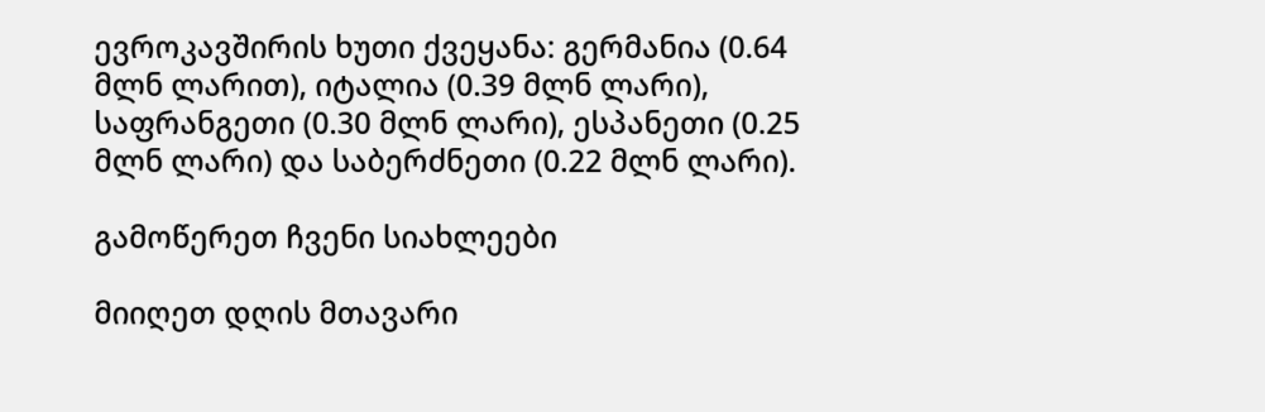ევროკავშირის ხუთი ქვეყანა: გერმანია (0.64 მლნ ლარით), იტალია (0.39 მლნ ლარი), საფრანგეთი (0.30 მლნ ლარი), ესპანეთი (0.25 მლნ ლარი) და საბერძნეთი (0.22 მლნ ლარი).

გამოწერეთ ჩვენი სიახლეები

მიიღეთ დღის მთავარი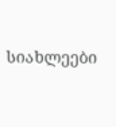სიახლეები